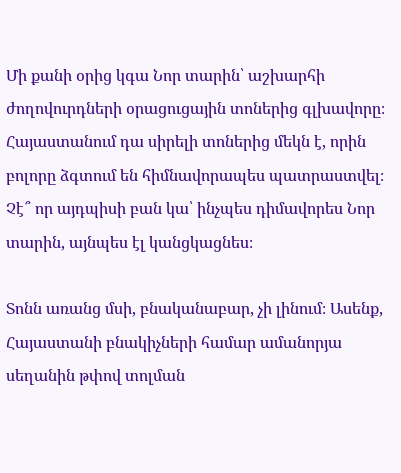Մի քանի օրից կգա Նոր տարին՝ աշխարհի ժողովուրդների օրացուցային տոներից գլխավորը։ Հայաստանում դա սիրելի տոներից մեկն է, որին բոլորը ձգտում են հիմնավորապես պատրաստվել։ Չէ՞ որ այդպիսի բան կա՝ ինչպես դիմավորես Նոր տարին, այնպես էլ կանցկացնես։

Տոնն առանց մսի, բնականաբար, չի լինում։ Ասենք, Հայաստանի բնակիչների համար ամանորյա սեղանին թփով տոլման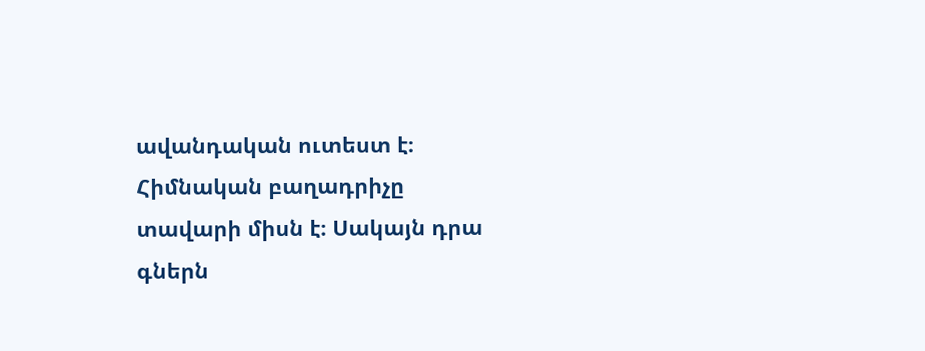ավանդական ուտեստ է։ Հիմնական բաղադրիչը տավարի միսն է։ Սակայն դրա գներն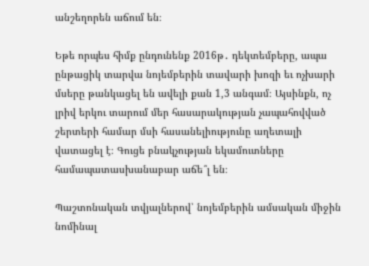անշեղորեն աճում են։

Եթե որպես հիմք ընդունենք 2016թ․ դեկտեմբերը, ապա ընթացիկ տարվա նոյեմբերին տավարի խոզի եւ ոչխարի մսերը թանկացել են ավելի քան 1,3 անգամ։ Այսինքն, ոչ լրիվ երկու տարում մեր հասարակության չապահովված շերտերի համար մսի հասանելիությունը աղետալի վատացել է։ Գուցե բնակչության եկամուտները համապատասխանաբար աճե՞լ են։

Պաշտոնական տվյալներով՝ նոյեմբերին ամսական միջին նոմինալ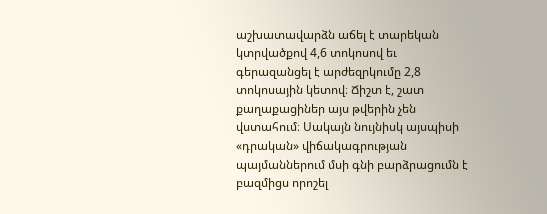աշխատավարձն աճել է տարեկան կտրվածքով 4,6 տոկոսով եւ գերազանցել է արժեզրկումը 2,8 տոկոսային կետով։ Ճիշտ է, շատ քաղաքացիներ այս թվերին չեն վստահում։ Սակայն նույնիսկ այսպիսի «դրական» վիճակագրության պայմաններում մսի գնի բարձրացումն է բազմիցս որոշել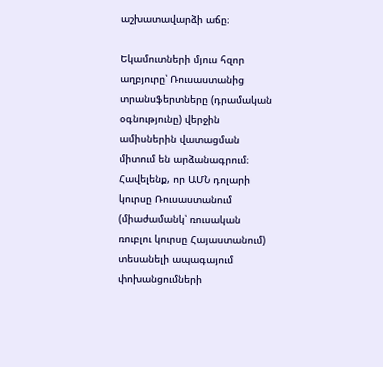աշխատավարձի աճը։

Եկամուտների մյուս հզոր աղբյուրը՝ Ռուսաստանից տրանսֆերտները (դրամական օգնությունը) վերջին ամիսներին վատացման միտում են արձանագրում։ Հավելենք, որ ԱՄՆ դոլարի կուրսը Ռուսաստանում (միաժամանկ՝ ռուսական ռուբլու կուրսը Հայաստանում) տեսանելի ապագայում փոխանցումների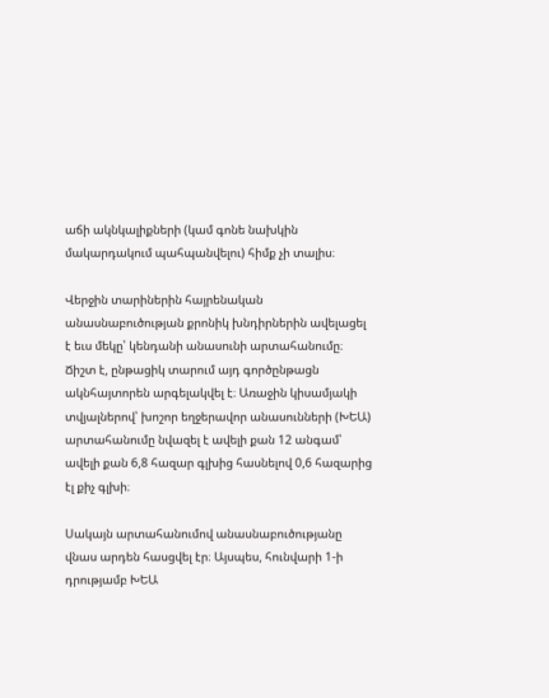աճի ակնկալիքների (կամ գոնե նախկին մակարդակում պահպանվելու) հիմք չի տալիս։

Վերջին տարիներին հայրենական անասնաբուծության քրոնիկ խնդիրներին ավելացել է եւս մեկը՝ կենդանի անասունի արտահանումը։ Ճիշտ է, ընթացիկ տարում այդ գործընթացն ակնհայտորեն արգելակվել է։ Առաջին կիսամյակի տվյալներով՝ խոշոր եղջերավոր անասունների (ԽԵԱ) արտահանումը նվազել է ավելի քան 12 անգամ՝ ավելի քան 6,8 հազար գլխից հասնելով 0,6 հազարից էլ քիչ գլխի։

Սակայն արտահանումով անասնաբուծությանը վնաս արդեն հասցվել էր։ Այսպես, հունվարի 1-ի դրությամբ ԽԵԱ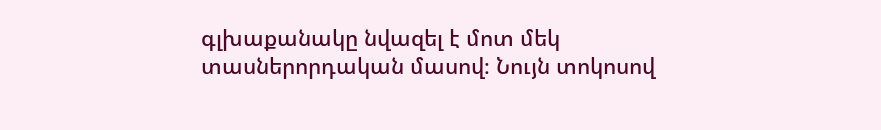գլխաքանակը նվազել է մոտ մեկ տասներորդական մասով։ Նույն տոկոսով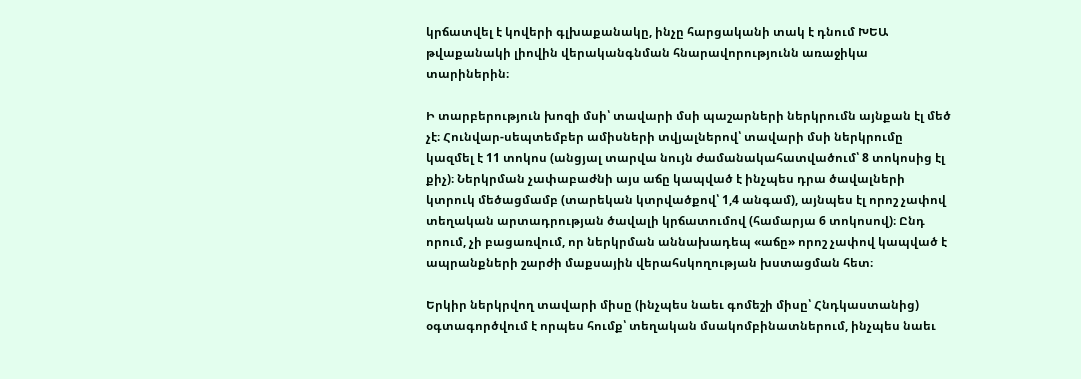կրճատվել է կովերի գլխաքանակը, ինչը հարցականի տակ է դնում ԽԵԱ թվաքանակի լիովին վերականգնման հնարավորությունն առաջիկա տարիներին։

Ի տարբերություն խոզի մսի՝ տավարի մսի պաշարների ներկրումն այնքան էլ մեծ չէ։ Հունվար-սեպտեմբեր ամիսների տվյալներով՝ տավարի մսի ներկրումը կազմել է 11 տոկոս (անցյալ տարվա նույն ժամանակահատվածում՝ 8 տոկոսից էլ քիչ)։ Ներկրման չափաբաժնի այս աճը կապված է ինչպես դրա ծավալների կտրուկ մեծացմամբ (տարեկան կտրվածքով՝ 1,4 անգամ), այնպես էլ որոշ չափով տեղական արտադրության ծավալի կրճատումով (համարյա 6 տոկոսով)։ Ընդ որում, չի բացառվում, որ ներկրման աննախադեպ «աճը» որոշ չափով կապված է ապրանքների շարժի մաքսային վերահսկողության խստացման հետ։

Երկիր ներկրվող տավարի միսը (ինչպես նաեւ գոմեշի միսը՝ Հնդկաստանից) օգտագործվում է որպես հումք՝ տեղական մսակոմբինատներում, ինչպես նաեւ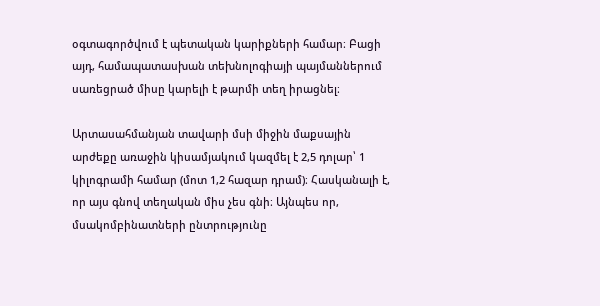օգտագործվում է պետական կարիքների համար։ Բացի այդ, համապատասխան տեխնոլոգիայի պայմաններում սառեցրած միսը կարելի է թարմի տեղ իրացնել։

Արտասահմանյան տավարի մսի միջին մաքսային արժեքը առաջին կիսամյակում կազմել է 2,5 դոլար՝ 1 կիլոգրամի համար (մոտ 1,2 հազար դրամ)։ Հասկանալի է, որ այս գնով տեղական միս չես գնի։ Այնպես որ, մսակոմբինատների ընտրությունը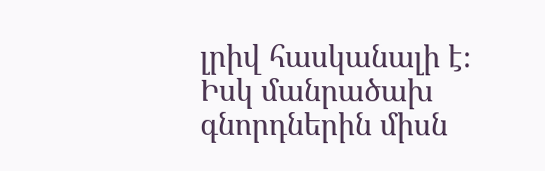լրիվ հասկանալի է։ Իսկ մանրածախ գնորդներին միսն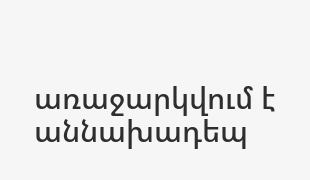առաջարկվում է աննախադեպ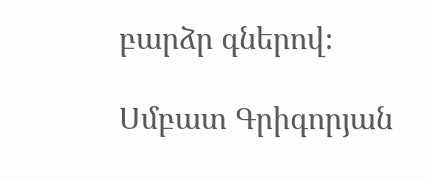բարձր գներով։

Սմբատ Գրիգորյան